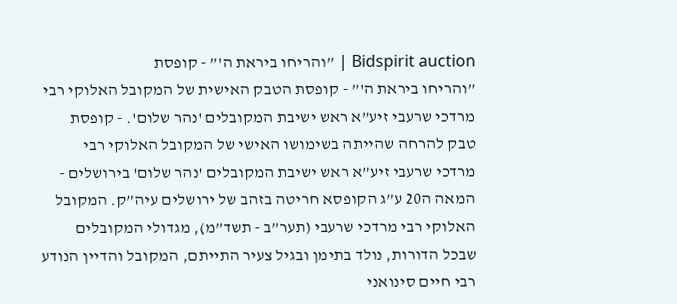Bidspirit auction | ”והריחו ביראת ה'” - קופסת
”והריחו ביראת ה'” - קופסת הטבק האישית של המקובל האלוקי רבי מרדכי שרעבי זיע”א ראש ישיבת המקובלים 'נהר שלום'. - קופסת טבק להרחה שהייתה בשימושו האישי של המקובל האלוקי רבי מרדכי שרעבי זיע”א ראש ישיבת המקובלים 'נהר שלום' בירושלים - המאה ה20 ע”ג הקופסא חריטה בזהב של ירושלים עיה”ק. המקובל האלוקי רבי מרדכי שרעבי (תער”ב - תשד”מ), מגדולי המקובלים שבכל הדורות, נולד בתימן ובגיל צעיר התייתם, המקובל והדיין הנודע רבי חיים סינואני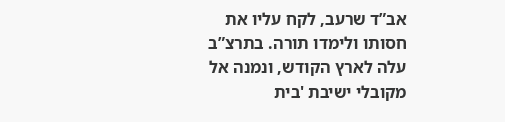אב”ד שרעב, לקח עליו את חסותו ולימדו תורה. בתרצ”ב עלה לארץ הקודש, ונמנה אל מקובלי ישיבת 'בית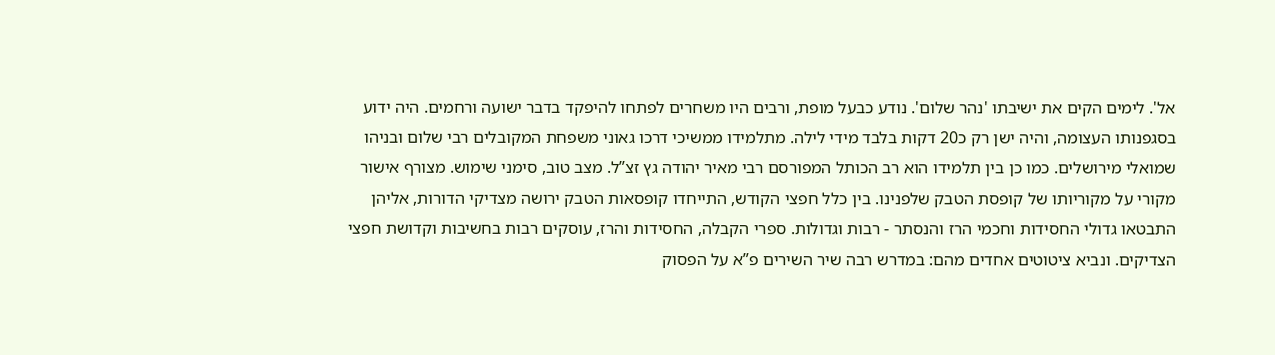אל'. לימים הקים את ישיבתו 'נהר שלום'. נודע כבעל מופת, ורבים היו משחרים לפתחו להיפקד בדבר ישועה ורחמים. היה ידוע בסגפנותו העצומה, והיה ישן רק כ20 דקות בלבד מידי לילה. מתלמידו ממשיכי דרכו גאוני משפחת המקובלים רבי שלום ובניהו שמואלי מירושלים. כמו כן בין תלמידו הוא רב הכותל המפורסם רבי מאיר יהודה גץ זצ”ל. מצב טוב, סימני שימוש. מצורף אישור מקורי על מקוריותו של קופסת הטבק שלפנינו. בין כלל חפצי הקודש, התייחדו קופסאות הטבק ירושה מצדיקי הדורות, אליהן התבטאו גדולי החסידות וחכמי הרז והנסתר - רבות וגדולות. ספרי הקבלה, החסידות והרז, עוסקים רבות בחשיבות וקדושת חפצי הצדיקים. ונביא ציטוטים אחדים מהם: במדרש רבה שיר השירים פ”א על הפסוק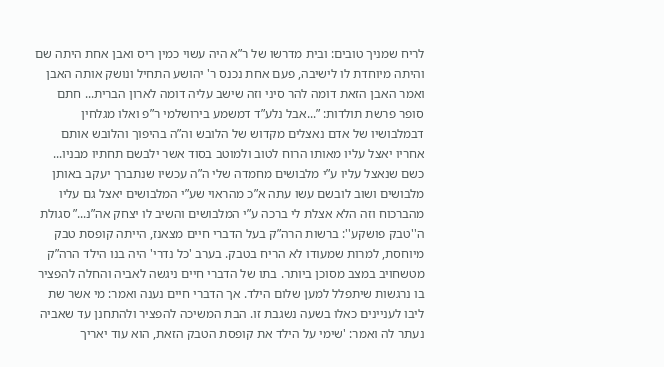לריח שמניך טובים: ובית מדרשו של ר”א היה עשוי כמין ריס ואבן אחת היתה שם והיתה מיוחדת לו לישיבה, פעם אחת נכנס ר' יהושע התחיל ונושק אותה האבן ואמר האבן הזאת דומה להר סיני וזה שישב עליה דומה לארון הברית... חתם סופר פרשת תולדות: ”...אבל נלע”ד דמשמע בירושלמי ר”פ ואלו מגלחין דבמלבושיו של אדם נאצלים מקדוש של הלובש וה”ה בהיפוך והלובש אותם אחריו יאצל עליו מאותו הרוח לטוב ולמוטב בסוד אשר ילבשם תחתיו מבניו... כשם שנאצל עליו ע”י מלבושים מחמדה שלי ה”ה עכשיו שנתברך יעקב באותן מלבושים ושוב לובשם עשו עתה א”כ מהראוי שע”י המלבושים יאצל גם עליו מהברכוח וזה הלא אצלת לי ברכה ע”י המלבושים והשיב לו יצחק אה”נ...” סגולת ה''טבק פושקע'': ברשות הרה”ק בעל הדברי חיים מצאנז, הייתה קופסת טבק מיוחסת, למרות שמעודו לא הריח בטבק. בערב 'כל נדרי' היה בנו הילד הרה”ק מטשחויב במצב מסוכן ביותר. בתו של הדברי חיים ניגשה לאביה והחלה להפציר בו נרגשות שיתפלל למען שלום הילד. אך הדברי חיים נענה ואמר: מי אשר שת ליבו לעניינים כאלו בשעה נשגבת זו. הבת המשיכה להפציר ולהתחנן עד שאביה נעתר לה ואמר: 'שימי על הילד את קופסת הטבק הזאת, הוא עוד יאריך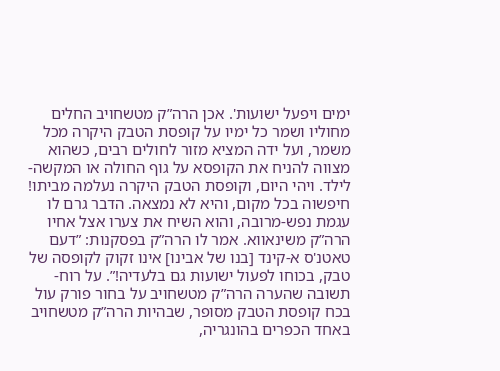ימים ויפעל ישועות'. אכן הרה”ק מטשחויב החלים מחוליו ושמר כל ימיו על קופסת הטבק היקרה מכל משמר, ועל ידה המציא מזור לחולים רבים, כשהוא מצווה להניח את הקופסא על גוף החולה או המקשה-לילד. ויהי היום, וקופסת הטבק היקרה נעלמה מביתו! חיפשוה בכל מקום, והיא לא נמצאה. הדבר גרם לו עגמת נפש-מרובה, והוא השיח את צערו אצל אחיו הרה”ק משינאווא. אמר לו הרה”ק בפסקנות: ”דעם טאטנ'ס א-קינד [בנו של אבינו] אינו זקוק לקופסה של טבק, בכוחו לפעול ישועות גם בלעדיה!”. על רוח-תשובה שהערה הרה”ק מטשחויב על בחור פורק עול בכח קופסת הטבק מסופר, שבהיות הרה”ק מטשחויב באחד הכפרים בהונגריה,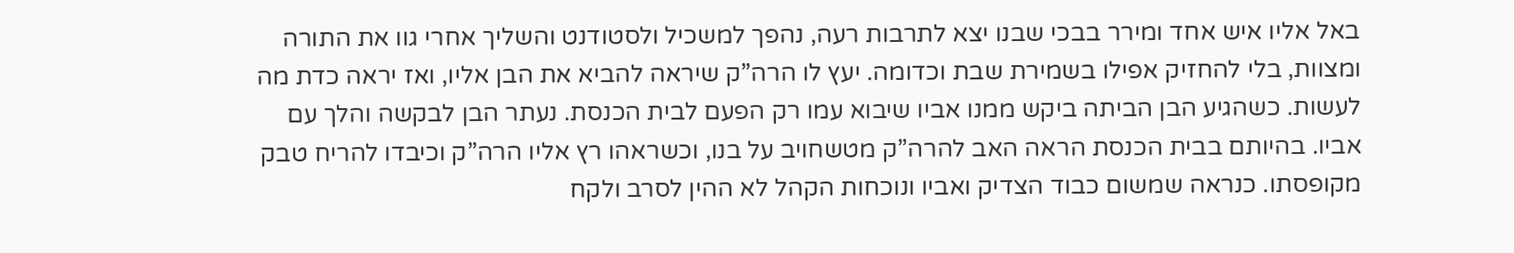באל אליו איש אחד ומירר בבכי שבנו יצא לתרבות רעה, נהפך למשכיל ולסטודנט והשליך אחרי גוו את התורה ומצוות, בלי להחזיק אפילו בשמירת שבת וכדומה. יעץ לו הרה”ק שיראה להביא את הבן אליו, ואז יראה כדת מה לעשות. כשהגיע הבן הביתה ביקש ממנו אביו שיבוא עמו רק הפעם לבית הכנסת. נעתר הבן לבקשה והלך עם אביו. בהיותם בבית הכנסת הראה האב להרה”ק מטשחויב על בנו, וכשראהו רץ אליו הרה”ק וכיבדו להריח טבק מקופסתו. כנראה שמשום כבוד הצדיק ואביו ונוכחות הקהל לא ההין לסרב ולקח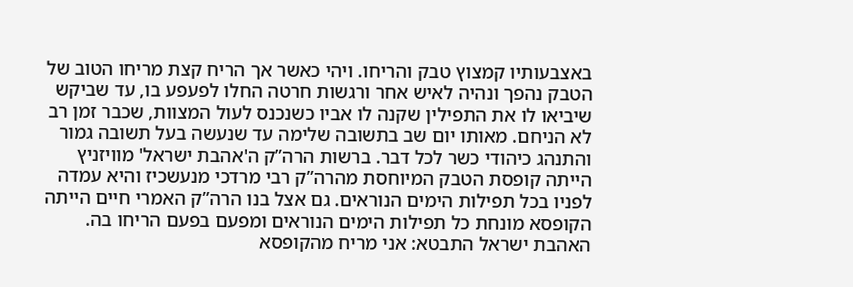באצבעותיו קמצוץ טבק והריחו. ויהי כאשר אך הריח קצת מריחו הטוב של הטבק נהפך ונהיה לאיש אחר ורגשות חרטה החלו לפעפע בו, עד שביקש שיביאו לו את התפילין שקנה לו אביו כשנכנס לעול המצוות, שכבר זמן רב לא הניחם. מאותו יום שב בתשובה שלימה עד שנעשה בעל תשובה גמור והתנהג כיהודי כשר לכל דבר. ברשות הרה”ק ה'אהבת ישראל' מוויזניץ הייתה קופסת הטבק המיוחסת מהרה”ק רבי מרדכי מנעשכיז והיא עמדה לפניו בכל תפילות הימים הנוראים. גם אצל בנו הרה”ק האמרי חיים הייתה הקופסא מונחת כל תפילות הימים הנוראים ומפעם בפעם הריחו בה. האהבת ישראל התבטא: אני מריח מהקופסא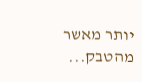יותר מאשר מהטבק...